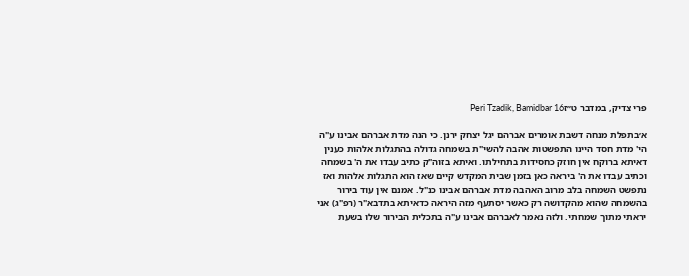פרי צדיק, במדבר ט״זPeri Tzadik, Bamidbar 16

א׳בתפלת מנחה דשבת אומרים אברהם יגל יצחק ירנן. כי הנה מדת אברהם אבינו ע"ה הי' מדת חסד היינו התפשטות אהבה להשי"ת בשמחה גדולה בהתגלות אלהות כענין דאיתא ברוקח אין חוזק כחסידות בתחילתו. ואיתא בזוה"ק כתיב עבדו את ה' בשמחה וכתיב עבדו את ה' ביראה כאן בזמן שבית המקדש קיים שאז הוא התגלות אלהות ואז נתפשט השמחה בלב מרוב האהבה מדת אברהם אבינו כנ"ל. אמנם אין עוד בירור בהשמחה שהוא מהקדושה רק כאשר יסתעף מזה היראה כדאיתא בתדבא"ר (רפ"ג) אני יראתי מתוך שמחתי. ולזה נאמר לאברהם אבינו ע"ה בתכלית הבירור שלו בשעת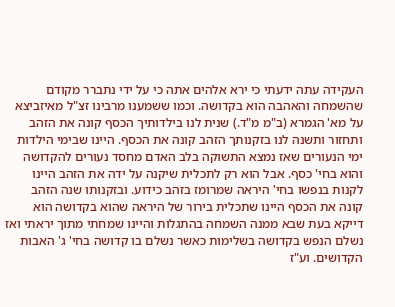העקידה עתה ידעתי כי ירא אלהים אתה כי על ידי נתברר מקודם שהשמחה והאהבה הוא בקדושה. וכמו ששמענו מרבינו זצ"ל מאיזביצא על מא' הגמרא (ב"מ מ"ד.) שנית לנו בילדותיך הכסף קונה את הזהב ותחזור ותשנה לנו בזקנותך הזהב קונה את הכסף. היינו שבימי הילדות ימי הנעורים שאז נמצא התשוקה בלב האדם מחסד נעורים להקדושה והוא בחי' כסף. אבל הוא רק לתכלית שיקנה על ידה את הזהב היינו לקנות בנפשו בחי' היראה שמרומז בזהב כידוע. ובזקנותו שנה הזהב קונה את הכסף היינו שתכלית בירור של היראה שהוא בקדושה הוא דייקא בעת שבא ממנה השמחה בהתגלות והיינו שמחתי מתוך יראתי ואז נשלם הנפש בקדושה בשלימות כאשר נשלם בו קדושה בחי' ג' האבות הקדושים. וע"ז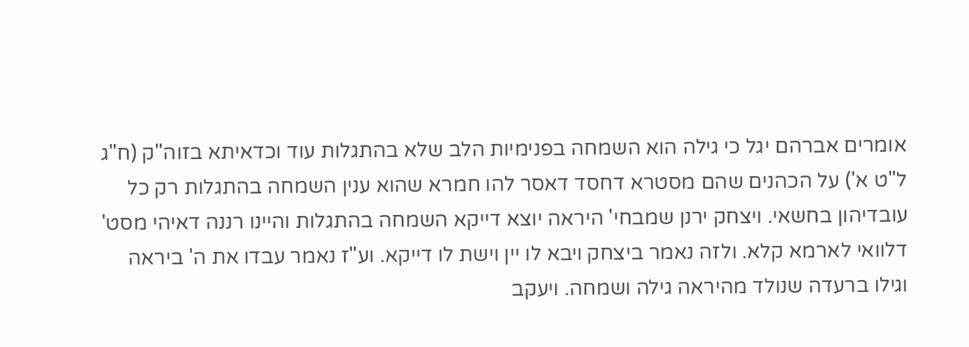אומרים אברהם יגל כי גילה הוא השמחה בפנימיות הלב שלא בהתגלות עוד וכדאיתא בזוה"ק (ח"ג ל"ט א') על הכהנים שהם מסטרא דחסד דאסר להו חמרא שהוא ענין השמחה בהתגלות רק כל עובדיהון בחשאי. ויצחק ירנן שמבחי' היראה יוצא דייקא השמחה בהתגלות והיינו רננה דאיהי מסט' דלוואי לארמא קלא. ולזה נאמר ביצחק ויבא לו יין וישת לו דייקא. וע"ז נאמר עבדו את ה' ביראה וגילו ברעדה שנולד מהיראה גילה ושמחה. ויעקב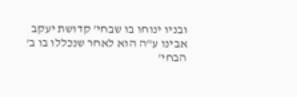ובניו ינוחו בו שבחי' קדושת יעקב אבינו ע"ה הוא לאחר שנכללו בו ב' הבחי'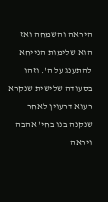היראה והשמחה ואז הוא שלימות הנייחא להתענג על ה'. וזהו בסעודה שלישית שנקרא רעוא דרעוין לאחר שנקנה בנו בחי' אהבה ויראה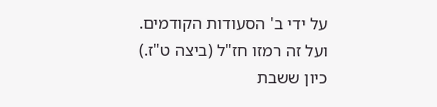על ידי ב' הסעודות הקודמים. ועל זה רמזו חז"ל (ביצה ט"ז.) כיון ששבת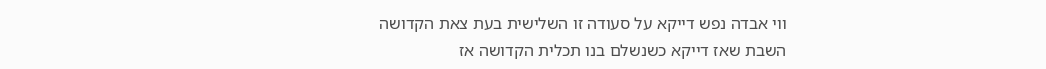ווי אבדה נפש דייקא על סעודה זו השלישית בעת צאת הקדושה השבת שאז דייקא כשנשלם בנו תכלית הקדושה אז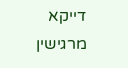דייקא מרגישין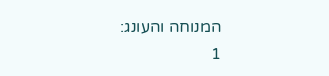המנוחה והעונג:
1